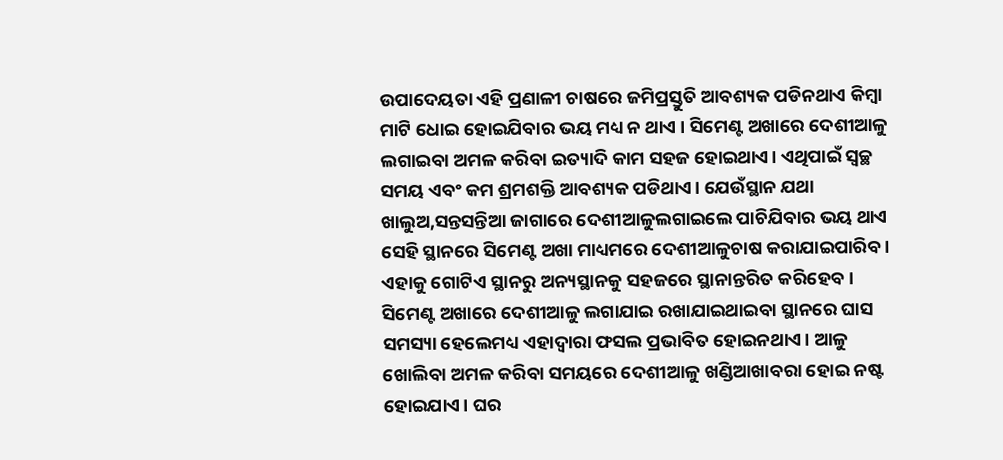ଉପାଦେୟତା ଏହି ପ୍ରଣାଳୀ ଚାଷରେ ଜମିପ୍ରସ୍ତୁତି ଆବଶ୍ୟକ ପଡିନଥାଏ କିମ୍ବା ମାଟି ଧୋଇ ହୋଇଯିବାର ଭୟ ମଧ୍ୟ ନ ଥାଏ । ସିମେଣ୍ଟ ଅଖାରେ ଦେଶୀଆଳୁ ଲଗାଇବା ଅମଳ କରିବା ଇତ୍ୟାଦି କାମ ସହଜ ହୋଇଥାଏ। ଏଥିପାଇଁ ସ୍ବଚ୍ଛ ସମୟ ଏବଂ କମ ଶ୍ରମଶକ୍ତି ଆବଶ୍ୟକ ପଡିଥାଏ। ଯେଉଁସ୍ଥାନ ଯଥା ଖାଲୁଅ,ସନ୍ତସନ୍ତିଆ ଜାଗାରେ ଦେଶୀଆଳୁଲଗାଇଲେ ପାଚିଯିବାର ଭୟ ଥାଏ ସେହି ସ୍ଥାନରେ ସିମେଣ୍ଟ ଅଖା ମାଧ୍ୟମରେ ଦେଶୀଆଳୁଚାଷ କରାଯାଇପାରିବ । ଏହାକୁ ଗୋଟିଏ ସ୍ଥାନରୁ ଅନ୍ୟସ୍ଥାନକୁ ସହଜରେ ସ୍ଥାନାନ୍ତରିତ କରିହେବ । ସିମେଣ୍ଟ ଅଖାରେ ଦେଶୀଆଳୁ ଲଗାଯାଇ ରଖାଯାଇଥାଇବା ସ୍ଥାନରେ ଘାସ ସମସ୍ୟା ହେଲେମଧ୍ୟ ଏହାଦ୍ବାରା ଫସଲ ପ୍ରଭାବିତ ହୋଇନଥାଏ। ଆଳୁ ଖୋଲିବା ଅମଳ କରିବା ସମୟରେ ଦେଶୀଆଳୁ ଖଣ୍ଡିଆଖାବରା ହୋଇ ନଷ୍ଟ ହୋଇଯାଏ। ଘର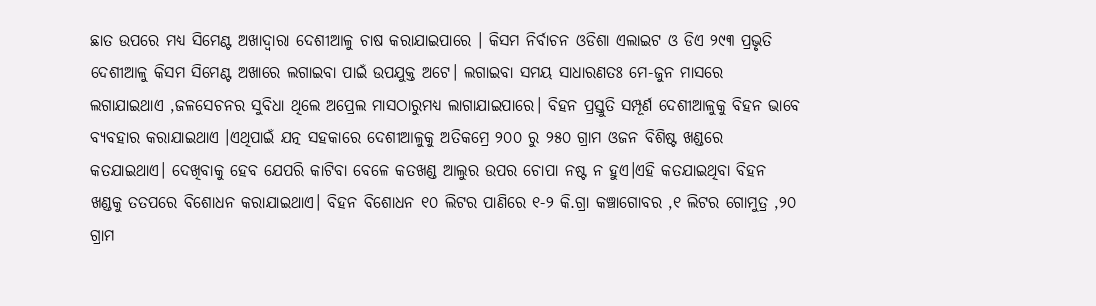ଛାତ ଉପରେ ମଧ୍ୟ ସିମେଣ୍ଟ ଅଖାଦ୍ଵାରା ଦେଶୀଆଳୁ ଚାଷ କରାଯାଇପାରେ । କିସମ ନିର୍ବାଚନ ଓଡିଶା ଏଲାଇଟ ଓ ଡିଏ ୨୯୩ ପ୍ରଭୃତି ଦେଶୀଆଳୁ କିସମ ସିମେଣ୍ଟ ଅଖାରେ ଲଗାଇବା ପାଇଁ ଉପଯୁକ୍ତ ଅଟେ। ଲଗାଇବା ସମୟ ସାଧାରଣତଃ ମେ-ଜୁନ ମାସରେ ଲଗାଯାଇଥାଏ ,ଜଳସେଚନର ସୁବିଧା ଥିଲେ ଅପ୍ରେଲ ମାସଠାରୁମଧ୍ୟ ଲାଗାଯାଇପାରେ। ବିହନ ପ୍ରସ୍ତୁତି ସମ୍ପୂର୍ଣ ଦେଶୀଆଳୁକୁ ବିହନ ଭାବେ ବ୍ୟବହାର କରାଯାଇଥାଏ ।ଏଥିପାଇଁ ଯତ୍ନ ସହକାରେ ଦେଶୀଆଳୁକୁ ଅତିକମ୍ରେ ୨୦୦ ରୁ ୨୫୦ ଗ୍ରାମ ଓଜନ ବିଶିଷ୍ଟ ଖଣ୍ଡରେ କତଯାଇଥାଏ। ଦେଖିବାକୁ ହେବ ଯେପରି କାଟିବା ବେଳେ କତଖଣ୍ଡ ଆଲୁର ଉପର ଚୋପା ନଷ୍ଟ ନ ହୁଏ।ଏହି କତଯାଇଥିବା ବିହନ ଖଣ୍ଡକୁ ତତପରେ ବିଶୋଧନ କରାଯାଇଥାଏ। ବିହନ ବିଶୋଧନ ୧୦ ଲିଟର ପାଣିରେ ୧-୨ କି.ଗ୍ରା କଞ୍ଚାଗୋବର ,୧ ଲିଟର ଗୋମୁତ୍ର ,୨୦ ଗ୍ରାମ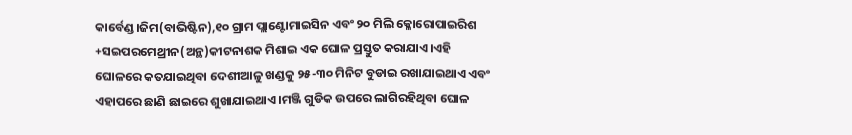କାର୍ବେଣ୍ଡ।ଜିମ(ବାଭିଷ୍ଟିନ),୧୦ ଗ୍ରାମ ପ୍ଲାଣ୍ଟୋମାଇସିନ ଏବଂ ୨୦ ମିଲି କ୍ଳୋରୋପାଇରିଶ +ସଇପରମେଥ୍ରୀନ(ଅନ୍ଥ)କୀଟନାଶକ ମିଶାଇ ଏକ ଘୋଳ ପ୍ରସ୍ତୁତ କରାଯାଏ।ଏହି ଘୋଳରେ କତଯାଇଥିବା ଦେଶୀଆଳୁ ଖଣ୍ଡକୁ ୨୫-୩୦ ମିନିଟ ବୁଡାଇ ରଖାଯାଇଥାଏ ଏବଂ ଏହାପରେ ଛାଣି ଛାଇରେ ଶୁଖାଯାଇଥାଏ ।ମଞ୍ଜି ଗୁଡିକ ଉପରେ ଲାଗିରହିଥିବା ଘୋଳ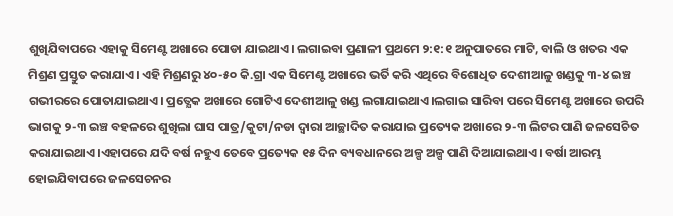ଶୁଖିଯିବାପରେ ଏହାକୁ ସିମେଣ୍ଟ ଅଖାରେ ପୋଡା ଯାଇଥାଏ। ଲଗାଇବା ପ୍ରଣାଳୀ ପ୍ରଥମେ ୨:୧:୧ ଅନୁପାତରେ ମାଟି, ବାଲି ଓ ଖତର ଏକ ମିଶ୍ରଣ ପ୍ରସ୍ତୁତ କରାଯାଏ। ଏହି ମିଶ୍ରଣରୁ ୪୦-୫୦ କି.ଗ୍ରା ଏକ ସିମେଣ୍ଟ ଅଖାରେ ଭର୍ତି କରି ଏଥିରେ ବିଶୋଧିତ ଦେଶୀଆଳୁ ଖଣ୍ଡକୁ ୩-୪ ଇଞ୍ଚ ଗଭୀରରେ ପୋତାଯାଇଥାଏ। ପ୍ରତ୍ଯେକ ଅଖାରେ ଗୋଟିଏ ଦେଶୀଆଳୁ ଖଣ୍ଡ ଲଗାଯାଇଥାଏ।ଲଗାଇ ସାରିବା ପରେ ସିମେଣ୍ଟ ଅଖାରେ ଉପରି ଭାଗକୁ ୨-୩ ଇଞ୍ଚ ବହଳରେ ଶୁଖିଲା ଘାସ ପାତ୍ର/କୁଟା/ନଡା ଦ୍ଵାରା ଆଚ୍ଛାଦିତ କରାଯାଇ ପ୍ରତ୍ୟେକ ଅଖାରେ ୨-୩ ଲିଟର ପାଣି ଜଳସେଚିତ କରାଯାଇଥାଏ।ଏହାପରେ ଯଦି ବର୍ଷ ନହୁଏ ତେବେ ପ୍ରତ୍ୟେକ ୧୫ ଦିନ ବ୍ୟବଧାନରେ ଅଳ୍ପ ଅଳ୍ପ ପାଣି ଦିଆଯାଇଥାଏ। ବର୍ଷା ଆରମ୍ଭ ହୋଇଯିବାପରେ ଜଳସେଚନର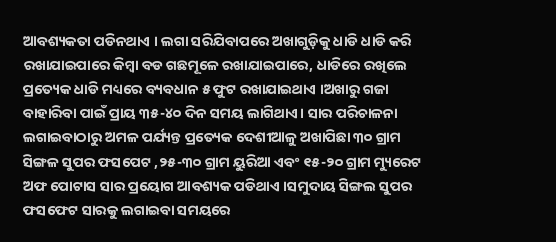ଆବଶ୍ୟକତା ପଡିନଥାଏ । ଲଗା ସରିଯିବାପରେ ଅଖାଗୁଡ଼ିକୁ ଧାଡି ଧାଡି କରି ରଖାଯାଇପାରେ କିମ୍ବା ବଡ ଗଛମୂଳେ ରଖାଯାଇପାରେ, ଧାଡିରେ ରଖିଲେ ପ୍ରତ୍ୟେକ ଧାଡି ମଧ୍ୟରେ ବ୍ୟବଧାନ ୫ ଫୁଟ ରଖାଯାଇଥାଏ ।ଅଖାରୁ ଗଜା ବାହାରିବା ପାଇଁ ପ୍ରାୟ ୩୫-୪୦ ଦିନ ସମୟ ଲାଗିଥାଏ। ସାର ପରିଚାଳନା ଲଗାଇବାଠାରୁ ଅମଳ ପର୍ଯ୍ୟନ୍ତ ପ୍ରତ୍ୟେକ ଦେଶୀଆଳୁ ଅଖାପିଛା ୩୦ ଗ୍ରାମ ସିଙ୍ଗଳ ସୁପର ଫସପେଟ ,୨୫-୩୦ ଗ୍ରାମ ୟୁରିଆ ଏବଂ ୧୫-୨୦ ଗ୍ରାମ ମ୍ୟୁରେଟ ଅଫ ପୋଟାସ ସାର ପ୍ରୟୋଗ ଆବଶ୍ୟକ ପଡିଥାଏ ।ସମୁଦାୟ ସିଙ୍ଗଲ ସୁପର ଫସଫେଟ ସାରକୁ ଲଗାଇବା ସମୟରେ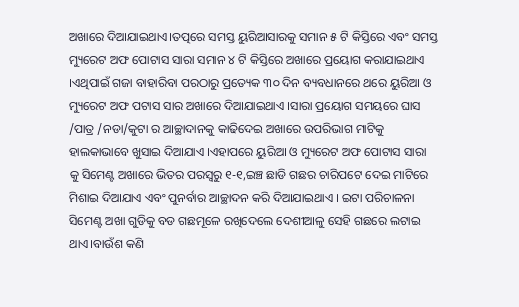ଅଖାରେ ଦିଆଯାଇଥାଏ।ତତ୍ପରେ ସମସ୍ତ ୟୁରିଆସାରକୁ ସମାନ ୫ ଟି କିସ୍ତିରେ ଏବଂ ସମସ୍ତ ମ୍ୟୁରେଟ ଅଫ ପୋଟାସ ସାରା ସମାନ ୪ ଟି କିସ୍ତିରେ ଅଖାରେ ପ୍ରୟୋଗ କରାଯାଇଥାଏ ।ଏଥିପାଇଁ ଗଜା ବାହାରିବା ପରଠାରୁ ପ୍ରତ୍ୟେକ ୩୦ ଦିନ ବ୍ୟବଧାନରେ ଥରେ ୟୁରିଆ ଓ ମ୍ୟୁରେଟ ଅଫ ପଟାସ ସାର ଅଖାରେ ଦିଆଯାଇଥାଏ ।ସାରା ପ୍ରୟୋଗ ସମୟରେ ଘାସ /ପାତ୍ର /ନଡା/କୁଟା ର ଆଚ୍ଛାଦାନକୁ କାଢିଦେଇ ଅଖାରେ ଉପରିଭାଗ ମାଟିକୁ ହାଲକାଭାବେ ଖୁସାଇ ଦିଆଯାଏ ।ଏହାପରେ ୟୁରିଆ ଓ ମ୍ୟୁରେଟ ଅଫ ପୋଟାସ ସାରା କୁ ସିମେଣ୍ଟ ଅଖାରେ ଭିତର ପରସ୍ଵରୁ ୧-୧,ଇଞ୍ଚ ଛାଡି ଗଛର ଚାରିପଟେ ଦେଇ ମାଟିରେ ମିଶାଇ ଦିଆଯାଏ ଏବଂ ପୁନର୍ବାର ଆଚ୍ଛାଦନ କରି ଦିଆଯାଇଥାଏ । ଇଟା ପରିଚାଳନା ସିମେଣ୍ଟ ଅଖା ଗୁଡିକୁ ବଡ ଗଛମୂଳେ ରଖିଦେଲେ ଦେଶୀଆଳୁ ସେହି ଗଛରେ ଲଟାଇ ଥାଏ।ବାଉଁଶ କଣି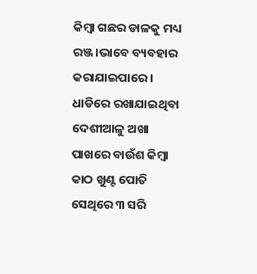କିମ୍ବା ଗଛର ଡାଳକୁ ମଧ୍ୟ ରଞ୍ଜ।ଭାବେ ବ୍ୟବହାର କରାଯାଇପାରେ । ଧାଡିରେ ରଖାଯାଇଥିବା ଦେଶୀଆଳୁ ଅଖା ପାଖରେ ବାଉଁଶ କିମ୍ବା କାଠ ଖୁଣ୍ଟ ପୋତି ସେଥିରେ ୩ ସରି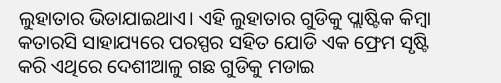ଲୁହାତାର ଭିଡାଯାଇଥାଏ। ଏହି ଲୁହାତାର ଗୁଡିକୁ ପ୍ଲାଷ୍ଟିକ କିମ୍ବା କତାରସି ସାହାଯ୍ୟରେ ପରସ୍ପର ସହିତ ଯୋଡି ଏକ ଫ୍ରେମ ସୃଷ୍ଟି କରି ଏଥିରେ ଦେଶୀଆଳୁ ଗଛ ଗୁଡିକୁ ମଡାଇ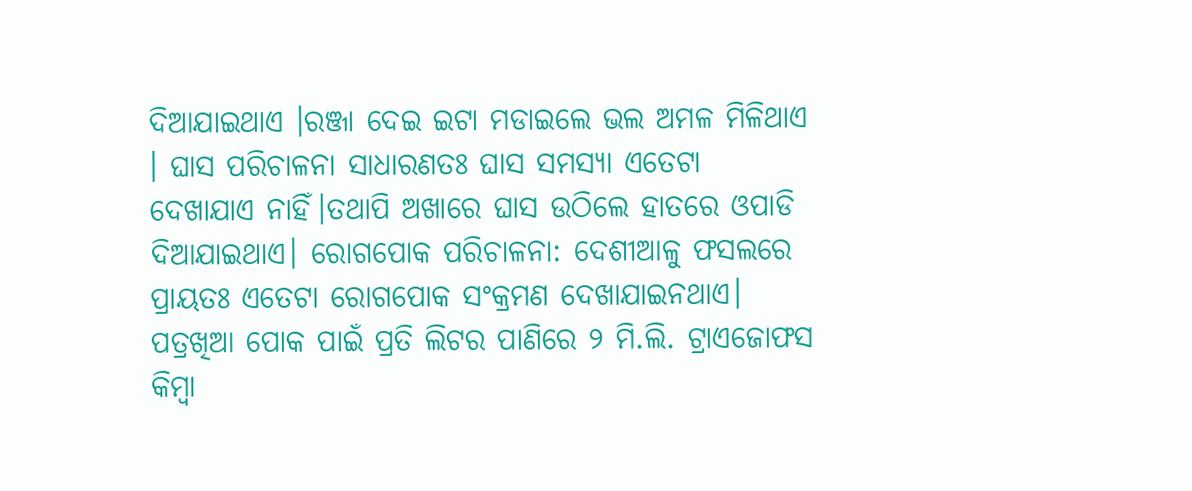ଦିଆଯାଇଥାଏ ।ରଞ୍ଜା ଦେଇ ଇଟା ମଡାଇଲେ ଭଲ ଅମଳ ମିଳିଥାଏ । ଘାସ ପରିଚାଳନା ସାଧାରଣତଃ ଘାସ ସମସ୍ୟା ଏତେଟା ଦେଖାଯାଏ ନାହିଁ।ତଥାପି ଅଖାରେ ଘାସ ଉଠିଲେ ହାତରେ ଓପାଡି ଦିଆଯାଇଥାଏ। ରୋଗପୋକ ପରିଚାଳନା: ଦେଶୀଆଳୁ ଫସଲରେ ପ୍ରାୟତଃ ଏତେଟା ରୋଗପୋକ ସଂକ୍ରମଣ ଦେଖାଯାଇନଥାଏ। ପତ୍ରଖିଆ ପୋକ ପାଇଁ ପ୍ରତି ଲିଟର ପାଣିରେ ୨ ମି.ଲି. ଟ୍ରାଏଜୋଫସ କିମ୍ବା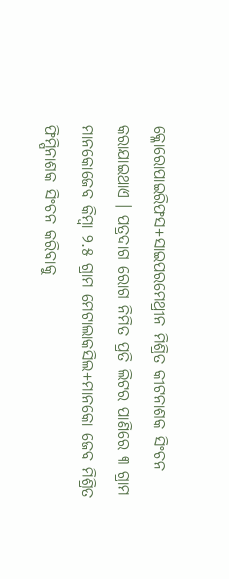କ୍ଳୋରୋପାଇରିଫସ+ସାଇପରମେଥ୍ରୀନ ମିଶ୍ରିତ କୀଟନାଶକ ସିଂଚନ କରାଯାଇଥାଏ । ପତ୍ରଦାଗ ରୋଗ ନିମିତ ପ୍ରତି ଲିଟର ପାଣିରେ ୩ ଗ୍ରାମ ମାନକୋଜେବ କିମ୍ବା ୨.୫ ଗ୍ରାମ ମେଟାଲାକସିଲ+ମାନକୋ ଜେବ ମିଶ୍ରିତ ଫିମ୍ପିନାଶକ ସିଂଚନ କରିବାକୁ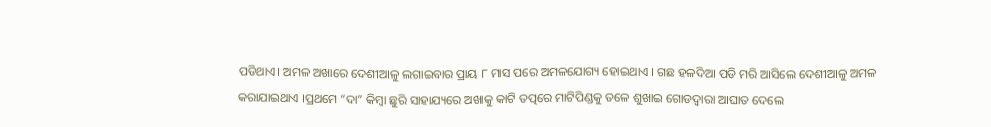ପଡିଥାଏ। ଅମଳ ଅଖାରେ ଦେଶୀଆଳୁ ଲଗାଇବାର ପ୍ରାୟ ୮ ମାସ ପରେ ଅମଳଯୋଗ୍ୟ ହୋଇଥାଏ । ଗଛ ହଳଦିଆ ପଡି ମରି ଆସିଲେ ଦେଶୀଆଳୁ ଅମଳ କରାଯାଇଥାଏ ।ପ୍ରଥମେ “ଦା” କିମ୍ବା ଛୁରି ସାହାଯ୍ୟରେ ଅଖାକୁ କାଟି ତତ୍ପରେ ମାଟିପିଣ୍ଡକୁ ତଳେ ଶୁଖାଇ ଗୋଡଦ୍ଵାରା ଆଘାତ ଦେଲେ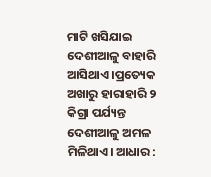ମାଟି ଖସିଯାଇ ଦେଶୀଆଳୁ ବାହାରି ଆସିଥାଏ ।ପ୍ରତ୍ୟେକ ଅଖାରୁ ହାରାହାରି ୨ କିଗ୍ରା ପର୍ଯ୍ୟନ୍ତ ଦେଶୀଆଳୁ ଅମଳ ମିଳିଥାଏ। ଆଧାର :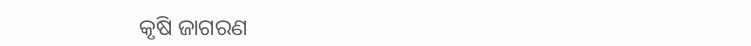କୃଷି ଜାଗରଣ